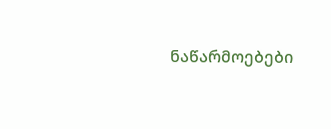ნაწარმოებები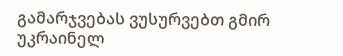გამარჯვებას ვუსურვებთ გმირ უკრაინელ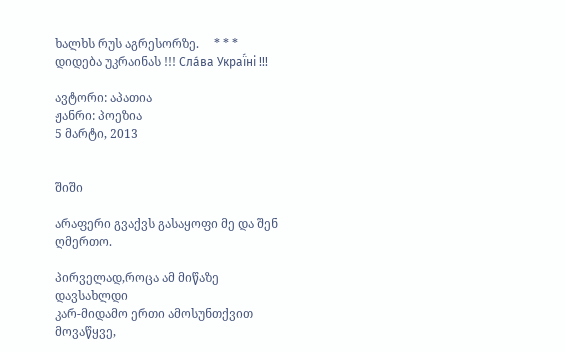ხალხს რუს აგრესორზე.     * * *     დიდება უკრაინას !!! Сла́ва Украї́ні !!!

ავტორი: აპათია
ჟანრი: პოეზია
5 მარტი, 2013


შიში

არაფერი გვაქვს გასაყოფი მე და შენ ღმერთო.

პირველად,როცა ამ მიწაზე დავსახლდი
კარ-მიდამო ერთი ამოსუნთქვით მოვაწყვე,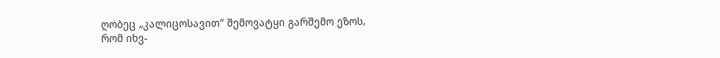ღობეც „კალიცოსავით“ შემოვატყი გარშემო ეზოს,
რომ იხვ-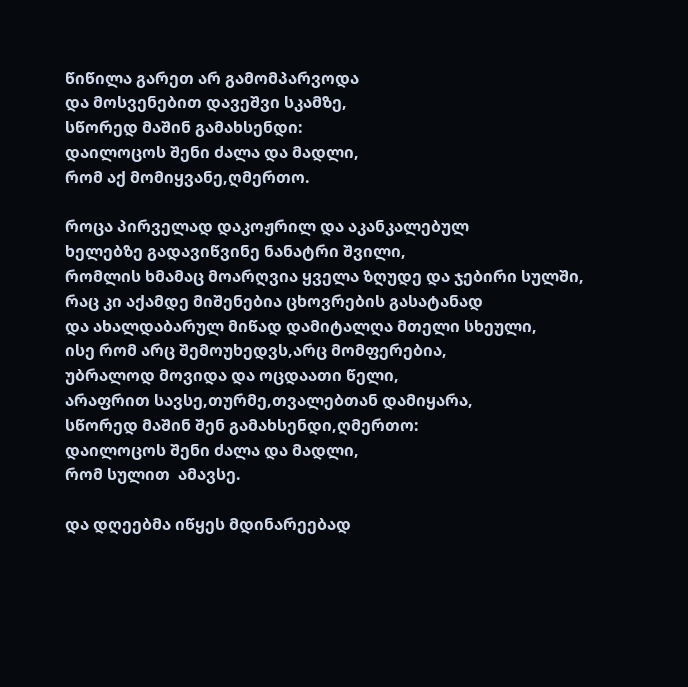წიწილა გარეთ არ გამომპარვოდა
და მოსვენებით დავეშვი სკამზე,
სწორედ მაშინ გამახსენდი:
დაილოცოს შენი ძალა და მადლი,
რომ აქ მომიყვანე,ღმერთო.

როცა პირველად დაკოჟრილ და აკანკალებულ
ხელებზე გადავიწვინე ნანატრი შვილი,
რომლის ხმამაც მოარღვია ყველა ზღუდე და ჯებირი სულში,
რაც კი აქამდე მიშენებია ცხოვრების გასატანად
და ახალდაბარულ მიწად დამიტალღა მთელი სხეული,
ისე რომ არც შემოუხედვს,არც მომფერებია,
უბრალოდ მოვიდა და ოცდაათი წელი,
არაფრით სავსე,თურმე,თვალებთან დამიყარა,
სწორედ მაშინ შენ გამახსენდი,ღმერთო:
დაილოცოს შენი ძალა და მადლი,
რომ სულით  ამავსე.

და დღეებმა იწყეს მდინარეებად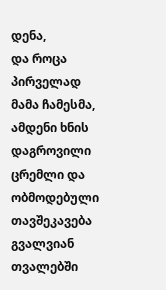დენა,
და როცა პირველად მამა ჩამესმა,
ამდენი ხნის დაგროვილი ცრემლი და ობმოდებული თავშეკავება
გვალვიან თვალებში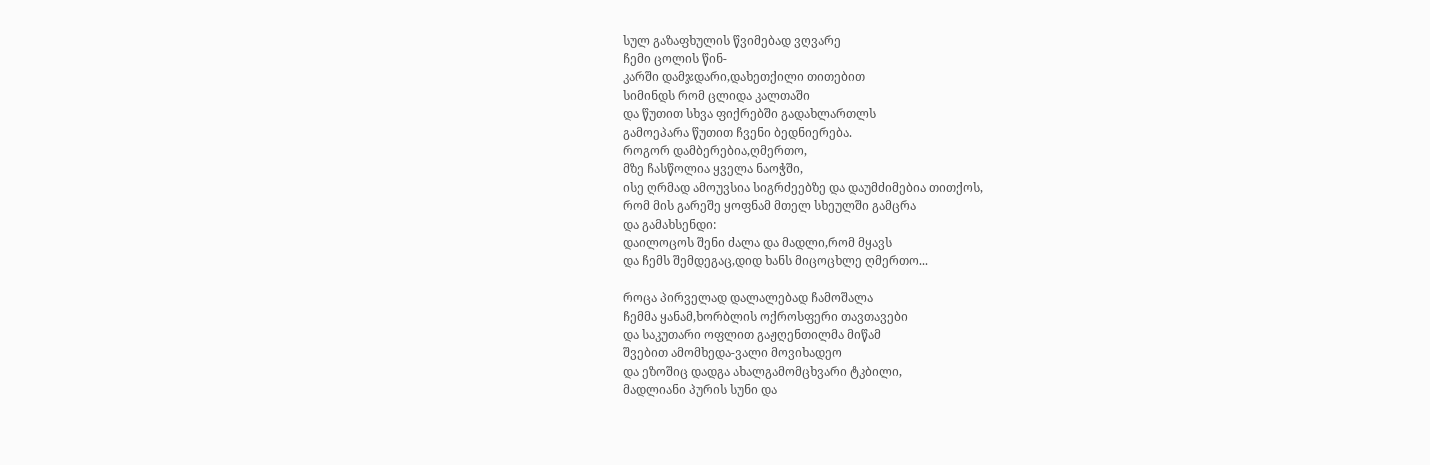სულ გაზაფხულის წვიმებად ვღვარე
ჩემი ცოლის წინ-
კარში დამჯდარი,დახეთქილი თითებით
სიმინდს რომ ცლიდა კალთაში
და წუთით სხვა ფიქრებში გადახლართლს
გამოეპარა წუთით ჩვენი ბედნიერება.
როგორ დამბერებია,ღმერთო,
მზე ჩასწოლია ყველა ნაოჭში,
ისე ღრმად ამოუვსია სიგრძეებზე და დაუმძიმებია თითქოს,
რომ მის გარეშე ყოფნამ მთელ სხეულში გამცრა
და გამახსენდი:
დაილოცოს შენი ძალა და მადლი,რომ მყავს
და ჩემს შემდეგაც,დიდ ხანს მიცოცხლე ღმერთო...

როცა პირველად დალალებად ჩამოშალა
ჩემმა ყანამ,ხორბლის ოქროსფერი თავთავები
და საკუთარი ოფლით გაჟღენთილმა მიწამ
შვებით ამომხედა-ვალი მოვიხადეო
და ეზოშიც დადგა ახალგამომცხვარი ტკბილი,
მადლიანი პურის სუნი და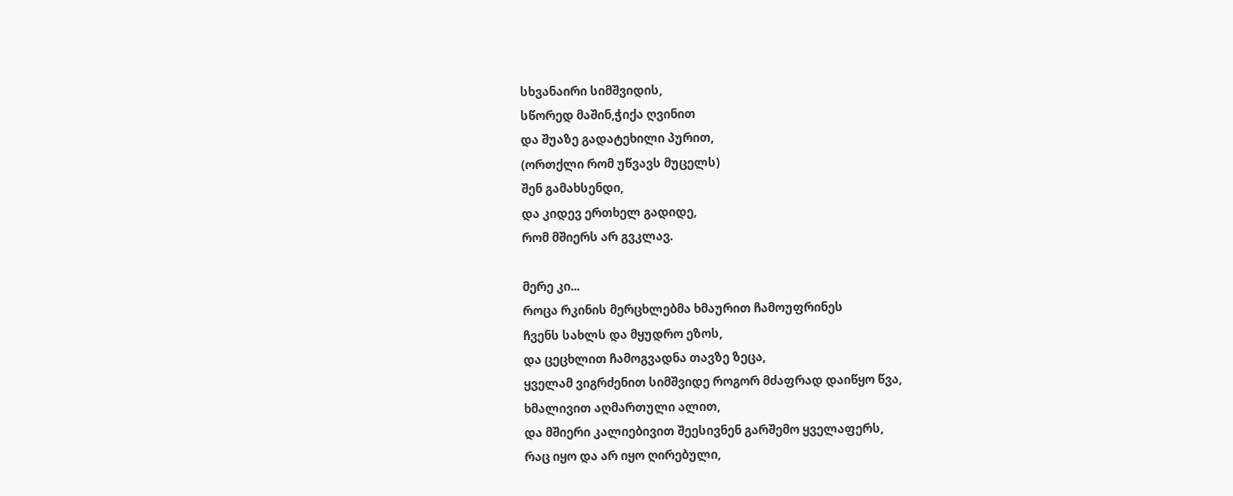სხვანაირი სიმშვიდის,
სწორედ მაშინ,ჭიქა ღვინით
და შუაზე გადატეხილი პურით,
(ორთქლი რომ უწვავს მუცელს)
შენ გამახსენდი,
და კიდევ ერთხელ გადიდე,
რომ მშიერს არ გვკლავ.

მერე კი...
როცა რკინის მერცხლებმა ხმაურით ჩამოუფრინეს
ჩვენს სახლს და მყუდრო ეზოს,
და ცეცხლით ჩამოგვადნა თავზე ზეცა,
ყველამ ვიგრძენით სიმშვიდე როგორ მძაფრად დაიწყო წვა,
ხმალივით აღმართული ალით,
და მშიერი კალიებივით შეესივნენ გარშემო ყველაფერს,
რაც იყო და არ იყო ღირებული,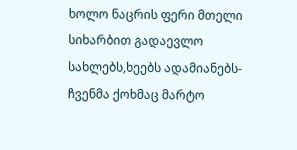ხოლო ნაცრის ფერი მთელი სიხარბით გადაევლო
სახლებს,ხეებს ადამიანებს-
ჩვენმა ქოხმაც მარტო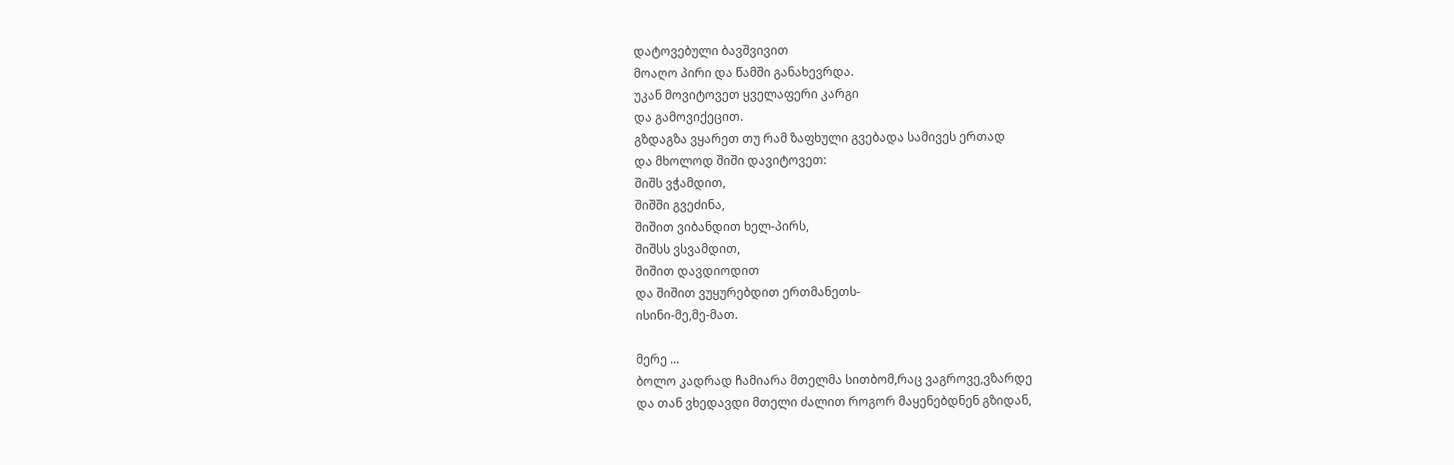დატოვებული ბავშვივით
მოაღო პირი და წამში განახევრდა.
უკან მოვიტოვეთ ყველაფერი კარგი
და გამოვიქეცით.
გზდაგზა ვყარეთ თუ რამ ზაფხული გვებადა სამივეს ერთად
და მხოლოდ შიში დავიტოვეთ:
შიშს ვჭამდით,
შიშში გვეძინა,
შიშით ვიბანდით ხელ-პირს,
შიშსს ვსვამდით,
შიშით დავდიოდით
და შიშით ვუყურებდით ერთმანეთს-
ისინი-მე,მე-მათ.

მერე ...
ბოლო კადრად ჩამიარა მთელმა სითბომ,რაც ვაგროვე,ვზარდე
და თან ვხედავდი მთელი ძალით როგორ მაყენებდნენ გზიდან,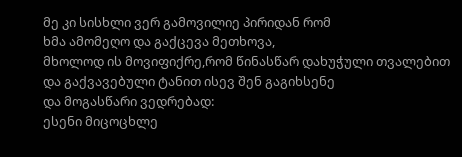მე კი სისხლი ვერ გამოვილიე პირიდან რომ
ხმა ამომეღო და გაქცევა მეთხოვა,
მხოლოდ ის მოვიფიქრე,რომ წინასწარ დახუჭული თვალებით
და გაქვავებული ტანით ისევ შენ გაგიხსენე
და მოგასწარი ვედრებად:
ესენი მიცოცხლე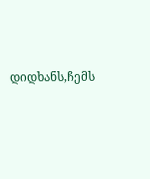დიდხანს,ჩემს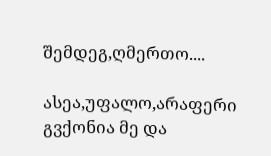შემდეგ,ღმერთო....

ასეა,უფალო,არაფერი გვქონია მე და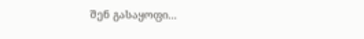შენ გასაყოფი...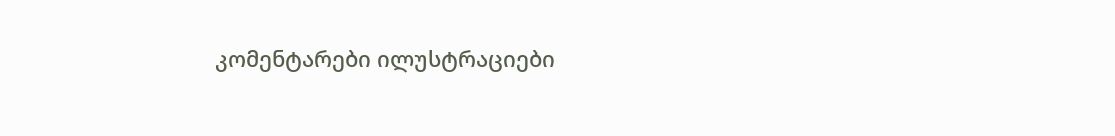კომენტარები ილუსტრაციები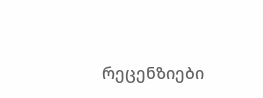რეცენზიები